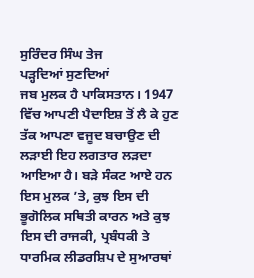ਸੁਰਿੰਦਰ ਸਿੰਘ ਤੇਜ
ਪੜ੍ਹਦਿਆਂ ਸੁਣਦਿਆਂ
ਜਬ ਮੁਲਕ ਹੈ ਪਾਕਿਸਤਾਨ। 1947 ਵਿੱਚ ਆਪਣੀ ਪੈਦਾਇਸ਼ ਤੋਂ ਲੈ ਕੇ ਹੁਣ ਤੱਕ ਆਪਣਾ ਵਜੂਦ ਬਚਾਉਣ ਦੀ ਲੜਾਈ ਇਹ ਲਗਤਾਰ ਲੜਦਾ ਆਇਆ ਹੈ। ਬੜੇ ਸੰਕਟ ਆਏ ਹਨ ਇਸ ਮੁਲਕ ’ਤੇ, ਕੁਝ ਇਸ ਦੀ ਭੂਗੋਲਿਕ ਸਥਿਤੀ ਕਾਰਨ ਅਤੇ ਕੁਝ ਇਸ ਦੀ ਰਾਜਕੀ, ਪ੍ਰਬੰਧਕੀ ਤੇ ਧਾਰਮਿਕ ਲੀਡਰਸ਼ਿਪ ਦੇ ਸੁਆਰਥਾਂ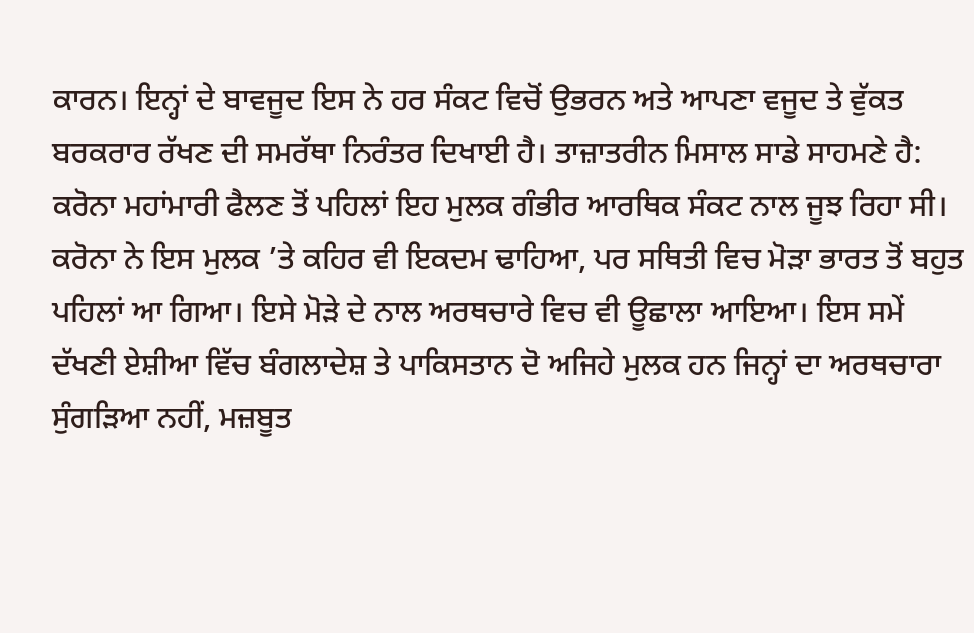ਕਾਰਨ। ਇਨ੍ਹਾਂ ਦੇ ਬਾਵਜੂਦ ਇਸ ਨੇ ਹਰ ਸੰਕਟ ਵਿਚੋਂ ਉਭਰਨ ਅਤੇ ਆਪਣਾ ਵਜੂਦ ਤੇ ਵੁੱਕਤ ਬਰਕਰਾਰ ਰੱਖਣ ਦੀ ਸਮਰੱਥਾ ਨਿਰੰਤਰ ਦਿਖਾਈ ਹੈ। ਤਾਜ਼ਾਤਰੀਨ ਮਿਸਾਲ ਸਾਡੇ ਸਾਹਮਣੇ ਹੈ: ਕਰੋਨਾ ਮਹਾਂਮਾਰੀ ਫੈਲਣ ਤੋਂ ਪਹਿਲਾਂ ਇਹ ਮੁਲਕ ਗੰਭੀਰ ਆਰਥਿਕ ਸੰਕਟ ਨਾਲ ਜੂਝ ਰਿਹਾ ਸੀ। ਕਰੋਨਾ ਨੇ ਇਸ ਮੁਲਕ ’ਤੇ ਕਹਿਰ ਵੀ ਇਕਦਮ ਢਾਹਿਆ, ਪਰ ਸਥਿਤੀ ਵਿਚ ਮੋੜਾ ਭਾਰਤ ਤੋਂ ਬਹੁਤ ਪਹਿਲਾਂ ਆ ਗਿਆ। ਇਸੇ ਮੋੜੇ ਦੇ ਨਾਲ ਅਰਥਚਾਰੇ ਵਿਚ ਵੀ ਊਛਾਲਾ ਆਇਆ। ਇਸ ਸਮੇਂ ਦੱਖਣੀ ਏਸ਼ੀਆ ਵਿੱਚ ਬੰਗਲਾਦੇਸ਼ ਤੇ ਪਾਕਿਸਤਾਨ ਦੋ ਅਜਿਹੇ ਮੁਲਕ ਹਨ ਜਿਨ੍ਹਾਂ ਦਾ ਅਰਥਚਾਰਾ ਸੁੰਗੜਿਆ ਨਹੀਂ, ਮਜ਼ਬੂਤ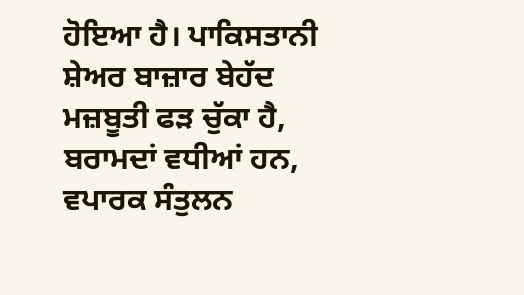ਹੋਇਆ ਹੈ। ਪਾਕਿਸਤਾਨੀ ਸ਼ੇਅਰ ਬਾਜ਼ਾਰ ਬੇਹੱਦ ਮਜ਼ਬੂਤੀ ਫੜ ਚੁੱਕਾ ਹੈ, ਬਰਾਮਦਾਂ ਵਧੀਆਂ ਹਨ, ਵਪਾਰਕ ਸੰਤੁਲਨ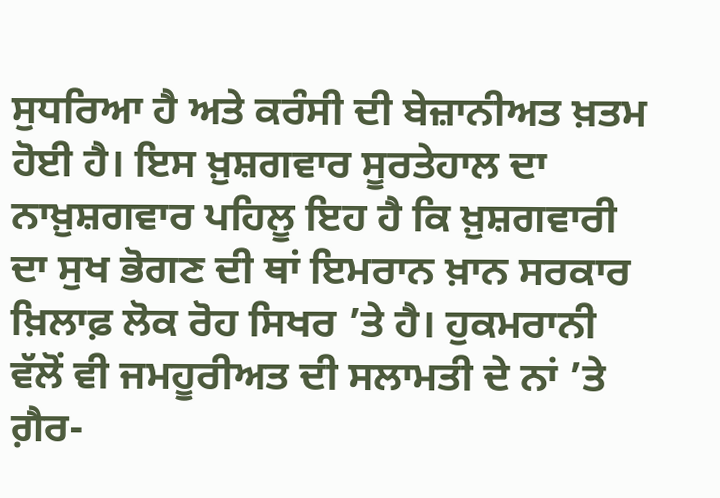ਸੁਧਰਿਆ ਹੈ ਅਤੇ ਕਰੰਸੀ ਦੀ ਬੇਜ਼ਾਨੀਅਤ ਖ਼ਤਮ ਹੋਈ ਹੈ। ਇਸ ਖ਼ੁਸ਼ਗਵਾਰ ਸੂਰਤੇਹਾਲ ਦਾ ਨਾਖ਼ੁਸ਼ਗਵਾਰ ਪਹਿਲੂ ਇਹ ਹੈ ਕਿ ਖ਼ੁਸ਼ਗਵਾਰੀ ਦਾ ਸੁਖ ਭੋਗਣ ਦੀ ਥਾਂ ਇਮਰਾਨ ਖ਼ਾਨ ਸਰਕਾਰ ਖ਼ਿਲਾਫ਼ ਲੋਕ ਰੋਹ ਸਿਖਰ ’ਤੇ ਹੈ। ਹੁਕਮਰਾਨੀ ਵੱਲੋਂ ਵੀ ਜਮਹੂਰੀਅਤ ਦੀ ਸਲਾਮਤੀ ਦੇ ਨਾਂ ’ਤੇ ਗ਼ੈਰ-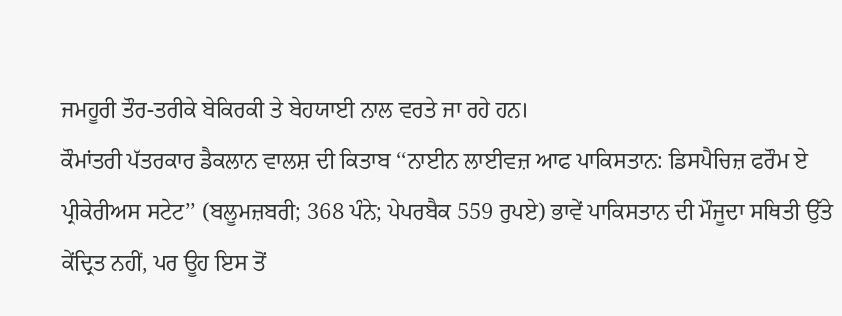ਜਮਹੂਰੀ ਤੌਰ-ਤਰੀਕੇ ਬੇਕਿਰਕੀ ਤੇ ਬੇਹਯਾਈ ਨਾਲ ਵਰਤੇ ਜਾ ਰਹੇ ਹਨ।
ਕੌਮਾਂਤਰੀ ਪੱਤਰਕਾਰ ਡੈਕਲਾਨ ਵਾਲਸ਼ ਦੀ ਕਿਤਾਬ ‘‘ਨਾਈਨ ਲਾਈਵਜ਼ ਆਫ ਪਾਕਿਸਤਾਨ: ਡਿਸਪੈਚਿਜ਼ ਫਰੌਮ ਏ ਪ੍ਰੀਕੇਰੀਅਸ ਸਟੇਟ’’ (ਬਲੂਮਜ਼ਬਰੀ; 368 ਪੰਨੇ; ਪੇਪਰਬੈਕ 559 ਰੁਪਏ) ਭਾਵੇਂ ਪਾਕਿਸਤਾਨ ਦੀ ਮੌਜੂਦਾ ਸਥਿਤੀ ਉੱਤੇ ਕੇਂਦ੍ਰਿਤ ਨਹੀਂ, ਪਰ ਊਹ ਇਸ ਤੋਂ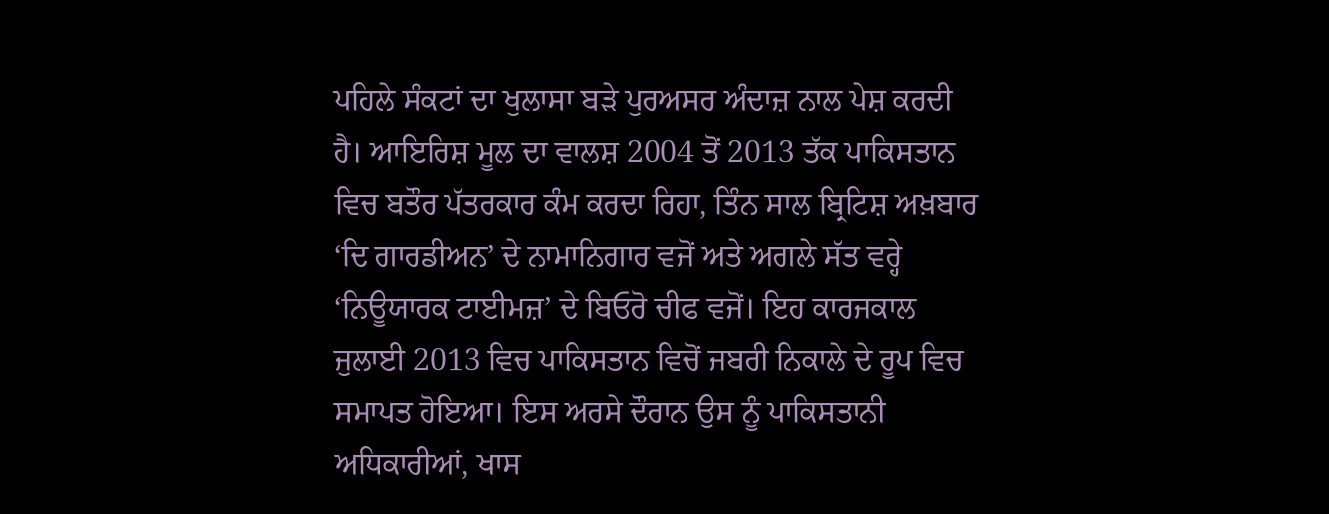ਪਹਿਲੇ ਸੰਕਟਾਂ ਦਾ ਖੁਲਾਸਾ ਬੜੇ ਪੁਰਅਸਰ ਅੰਦਾਜ਼ ਨਾਲ ਪੇਸ਼ ਕਰਦੀ ਹੈ। ਆਇਰਿਸ਼ ਮੂਲ ਦਾ ਵਾਲਸ਼ 2004 ਤੋਂ 2013 ਤੱਕ ਪਾਕਿਸਤਾਨ ਵਿਚ ਬਤੌਰ ਪੱਤਰਕਾਰ ਕੰਮ ਕਰਦਾ ਰਿਹਾ, ਤਿੰਨ ਸਾਲ ਬ੍ਰਿਟਿਸ਼ ਅਖ਼ਬਾਰ ‘ਦਿ ਗਾਰਡੀਅਨ’ ਦੇ ਨਾਮਾਨਿਗਾਰ ਵਜੋਂ ਅਤੇ ਅਗਲੇ ਸੱਤ ਵਰ੍ਹੇ ‘ਨਿਊਯਾਰਕ ਟਾਈਮਜ਼’ ਦੇ ਬਿਓਰੋ ਚੀਫ ਵਜੋਂ। ਇਹ ਕਾਰਜਕਾਲ ਜੁਲਾਈ 2013 ਵਿਚ ਪਾਕਿਸਤਾਨ ਵਿਚੋਂ ਜਬਰੀ ਨਿਕਾਲੇ ਦੇ ਰੂਪ ਵਿਚ ਸਮਾਪਤ ਹੋਇਆ। ਇਸ ਅਰਸੇ ਦੌਰਾਨ ਉਸ ਨੂੰ ਪਾਕਿਸਤਾਨੀ ਅਧਿਕਾਰੀਆਂ, ਖਾਸ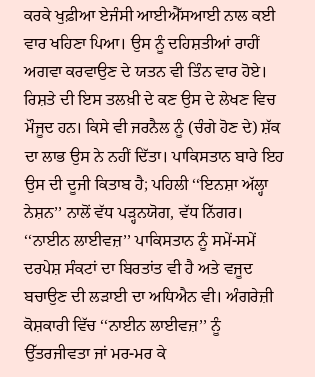ਕਰਕੇ ਖੁਫ਼ੀਆ ਏਜੰਸੀ ਆਈਐੱਸਆਈ ਨਾਲ ਕਈ ਵਾਰ ਖਹਿਣਾ ਪਿਆ। ਉਸ ਨੂੰ ਦਹਿਸ਼ਤੀਆਂ ਰਾਹੀਂ ਅਗਵਾ ਕਰਵਾਉਣ ਦੇ ਯਤਨ ਵੀ ਤਿੰਨ ਵਾਰ ਹੋਏ। ਰਿਸ਼ਤੇ ਦੀ ਇਸ ਤਲਖ਼ੀ ਦੇ ਕਣ ਉਸ ਦੇ ਲੇਖਣ ਵਿਚ ਮੌਜੂਦ ਹਨ। ਕਿਸੇ ਵੀ ਜਰਨੈਲ ਨੂੰ (ਚੰਗੇ ਹੋਣ ਦੇ) ਸ਼ੱਕ ਦਾ ਲਾਭ ਉਸ ਨੇ ਨਹੀਂ ਦਿੱਤਾ। ਪਾਕਿਸਤਾਨ ਬਾਰੇ ਇਹ ਉਸ ਦੀ ਦੂਜੀ ਕਿਤਾਬ ਹੈ; ਪਹਿਲੀ ‘‘ਇਨਸ਼ਾ ਅੱਲ੍ਹਾ ਨੇਸ਼ਨ’’ ਨਾਲੋਂ ਵੱਧ ਪੜ੍ਹਨਯੋਗ, ਵੱਧ ਨਿੱਗਰ। ‘‘ਨਾਈਨ ਲਾਈਵਜ਼’’ ਪਾਕਿਸਤਾਨ ਨੂੰ ਸਮੇਂ-ਸਮੇਂ ਦਰਪੇਸ਼ ਸੰਕਟਾਂ ਦਾ ਬਿਰਤਾਂਤ ਵੀ ਹੈ ਅਤੇ ਵਜੂਦ ਬਚਾਉਣ ਦੀ ਲੜਾਈ ਦਾ ਅਧਿਐਨ ਵੀ। ਅੰਗਰੇਜ਼ੀ ਕੋਸ਼ਕਾਰੀ ਵਿੱਚ ‘‘ਨਾਈਨ ਲਾਈਵਜ਼’’ ਨੂੰ ਉੱਤਰਜੀਵਤਾ ਜਾਂ ਮਰ-ਮਰ ਕੇ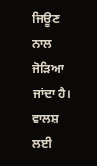ਜਿਊਣ ਨਾਲ ਜੋੜਿਆ ਜਾਂਦਾ ਹੈ। ਵਾਲਸ਼ ਲਈ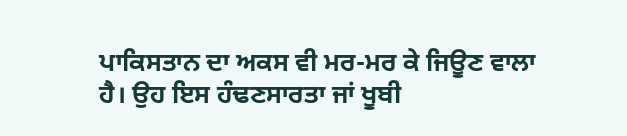ਪਾਕਿਸਤਾਨ ਦਾ ਅਕਸ ਵੀ ਮਰ-ਮਰ ਕੇ ਜਿਊਣ ਵਾਲਾ ਹੈ। ਉਹ ਇਸ ਹੰਢਣਸਾਰਤਾ ਜਾਂ ਖੂਬੀ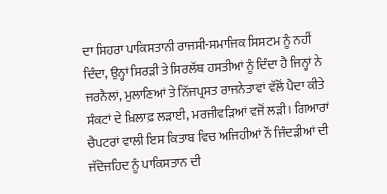ਦਾ ਸਿਹਰਾ ਪਾਕਿਸਤਾਨੀ ਰਾਜਸੀ-ਸਮਾਜਿਕ ਸਿਸਟਮ ਨੂੰ ਨਹੀਂ ਦਿੰਦਾ, ਉਨ੍ਹਾਂ ਸਿਰੜੀ ਤੇ ਸਿਰਲੱਥ ਹਸਤੀਆਂ ਨੂੰ ਦਿੰਦਾ ਹੈ ਜਿਨ੍ਹਾਂ ਨੇ ਜਰਨੈਲਾਂ, ਮੁਲਾਣਿਆਂ ਤੇ ਨਿੱਜਪ੍ਰਸਤ ਰਾਜਨੇਤਾਵਾਂ ਵੱਲੋਂ ਪੈਦਾ ਕੀਤੇ ਸੰਕਟਾਂ ਦੇ ਖ਼ਿਲਾਫ਼ ਲੜਾਈ, ਮਰਜੀਵੜਿਆਂ ਵਜੋਂ ਲੜੀ। ਗਿਆਰਾਂ ਚੈਪਟਰਾਂ ਵਾਲੀ ਇਸ ਕਿਤਾਬ ਵਿਚ ਅਜਿਹੀਆਂ ਨੌਂ ਜਿੰਦੜੀਆਂ ਦੀ ਜੱਦੋਜਹਿਦ ਨੂੰ ਪਾਕਿਸਤਾਨ ਦੀ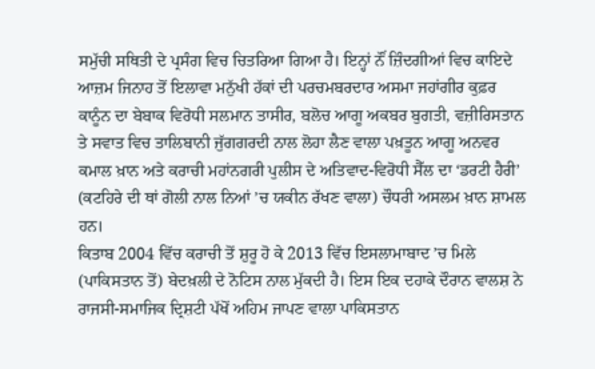ਸਮੁੱਚੀ ਸਥਿਤੀ ਦੇ ਪ੍ਰਸੰਗ ਵਿਚ ਚਿਤਰਿਆ ਗਿਆ ਹੈ। ਇਨ੍ਹਾਂ ਨੌਂ ਜ਼ਿੰਦਗੀਆਂ ਵਿਚ ਕਾਇਦੇ ਆਜ਼ਮ ਜਿਨਾਹ ਤੋਂ ਇਲਾਵਾ ਮਨੁੱਖੀ ਹੱਕਾਂ ਦੀ ਪਰਚਮਬਰਦਾਰ ਅਸਮਾ ਜਹਾਂਗੀਰ ਕੁਫ਼ਰ ਕਾਨੂੰਨ ਦਾ ਬੇਬਾਕ ਵਿਰੋਧੀ ਸਲਮਾਨ ਤਾਸੀਰ, ਬਲੋਚ ਆਗੂ ਅਕਬਰ ਬੁਗਤੀ, ਵਜ਼ੀਰਿਸਤਾਨ ਤੇ ਸਵਾਤ ਵਿਚ ਤਾਲਿਬਾਨੀ ਜੁੱਗਗਰਦੀ ਨਾਲ ਲੋਹਾ ਲੈਣ ਵਾਲਾ ਪਖ਼ਤੂਨ ਆਗੂ ਅਨਵਰ ਕਮਾਲ ਖ਼ਾਨ ਅਤੇ ਕਰਾਚੀ ਮਹਾਂਨਗਰੀ ਪੁਲੀਸ ਦੇ ਅਤਿਵਾਦ-ਵਿਰੋਧੀ ਸੈੱਲ ਦਾ ‘ਡਰਟੀ ਹੈਰੀ’ (ਕਟਹਿਰੇ ਦੀ ਥਾਂ ਗੋਲੀ ਨਾਲ ਨਿਆਂ ’ਚ ਯਕੀਨ ਰੱਖਣ ਵਾਲਾ) ਚੌਧਰੀ ਅਸਲਮ ਖ਼ਾਨ ਸ਼ਾਮਲ ਹਨ।
ਕਿਤਾਬ 2004 ਵਿੱਚ ਕਰਾਚੀ ਤੋਂ ਸ਼ੁਰੂ ਹੋ ਕੇ 2013 ਵਿੱਚ ਇਸਲਾਮਾਬਾਦ ’ਚ ਮਿਲੇ (ਪਾਕਿਸਤਾਨ ਤੋਂ) ਬੇਦਖ਼ਲੀ ਦੇ ਨੋਟਿਸ ਨਾਲ ਮੁੱਕਦੀ ਹੈ। ਇਸ ਇਕ ਦਹਾਕੇ ਦੌਰਾਨ ਵਾਲਸ਼ ਨੇ ਰਾਜਸੀ-ਸਮਾਜਿਕ ਦ੍ਰਿਸ਼ਟੀ ਪੱਖੋਂ ਅਹਿਮ ਜਾਪਣ ਵਾਲਾ ਪਾਕਿਸਤਾਨ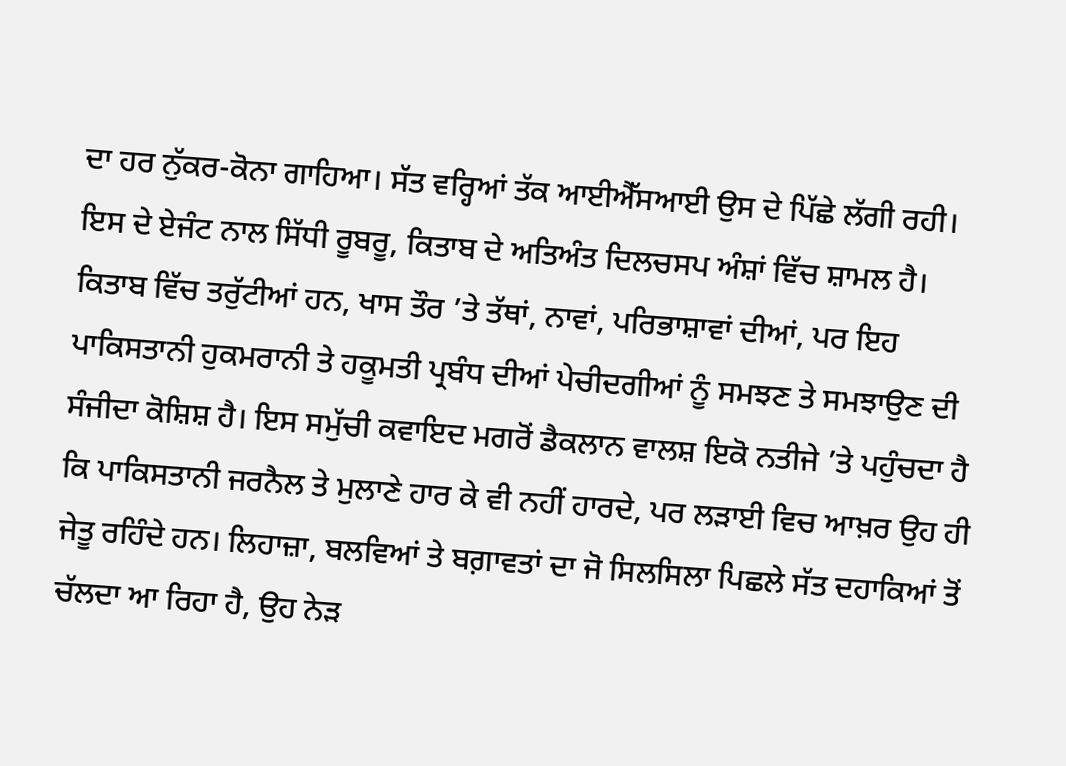ਦਾ ਹਰ ਨੁੱਕਰ-ਕੋਨਾ ਗਾਹਿਆ। ਸੱਤ ਵਰ੍ਹਿਆਂ ਤੱਕ ਆਈਐੱਸਆਈ ਉਸ ਦੇ ਪਿੱਛੇ ਲੱਗੀ ਰਹੀ। ਇਸ ਦੇ ਏਜੰਟ ਨਾਲ ਸਿੱਧੀ ਰੂਬਰੂ, ਕਿਤਾਬ ਦੇ ਅਤਿਅੰਤ ਦਿਲਚਸਪ ਅੰਸ਼ਾਂ ਵਿੱਚ ਸ਼ਾਮਲ ਹੈ। ਕਿਤਾਬ ਵਿੱਚ ਤਰੁੱਟੀਆਂ ਹਨ, ਖਾਸ ਤੌਰ ’ਤੇ ਤੱਥਾਂ, ਨਾਵਾਂ, ਪਰਿਭਾਸ਼ਾਵਾਂ ਦੀਆਂ, ਪਰ ਇਹ ਪਾਕਿਸਤਾਨੀ ਹੁਕਮਰਾਨੀ ਤੇ ਹਕੂਮਤੀ ਪ੍ਰਬੰਧ ਦੀਆਂ ਪੇਚੀਦਗੀਆਂ ਨੂੰ ਸਮਝਣ ਤੇ ਸਮਝਾਉਣ ਦੀ ਸੰਜੀਦਾ ਕੋਸ਼ਿਸ਼ ਹੈ। ਇਸ ਸਮੁੱਚੀ ਕਵਾਇਦ ਮਗਰੋਂ ਡੈਕਲਾਨ ਵਾਲਸ਼ ਇਕੋ ਨਤੀਜੇ ’ਤੇ ਪਹੁੰਚਦਾ ਹੈ ਕਿ ਪਾਕਿਸਤਾਨੀ ਜਰਨੈਲ ਤੇ ਮੁਲਾਣੇ ਹਾਰ ਕੇ ਵੀ ਨਹੀਂ ਹਾਰਦੇ, ਪਰ ਲੜਾਈ ਵਿਚ ਆਖ਼ਰ ਉਹ ਹੀ ਜੇਤੂ ਰਹਿੰਦੇ ਹਨ। ਲਿਹਾਜ਼ਾ, ਬਲਵਿਆਂ ਤੇ ਬਗ਼ਾਵਤਾਂ ਦਾ ਜੋ ਸਿਲਸਿਲਾ ਪਿਛਲੇ ਸੱਤ ਦਹਾਕਿਆਂ ਤੋਂ ਚੱਲਦਾ ਆ ਰਿਹਾ ਹੈ, ਉਹ ਨੇੜ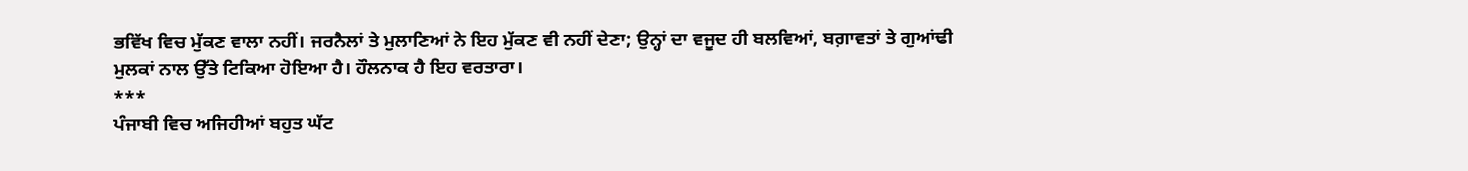ਭਵਿੱਖ ਵਿਚ ਮੁੱਕਣ ਵਾਲਾ ਨਹੀਂ। ਜਰਨੈਲਾਂ ਤੇ ਮੁਲਾਣਿਆਂ ਨੇ ਇਹ ਮੁੱਕਣ ਵੀ ਨਹੀਂ ਦੇਣਾ; ਉਨ੍ਹਾਂ ਦਾ ਵਜੂਦ ਹੀ ਬਲਵਿਆਂ, ਬਗ਼ਾਵਤਾਂ ਤੇ ਗੁਆਂਢੀ ਮੁਲਕਾਂ ਨਾਲ ਉੱਤੇ ਟਿਕਿਆ ਹੋਇਆ ਹੈ। ਹੌਲਨਾਕ ਹੈ ਇਹ ਵਰਤਾਰਾ।
***
ਪੰਜਾਬੀ ਵਿਚ ਅਜਿਹੀਆਂ ਬਹੁਤ ਘੱਟ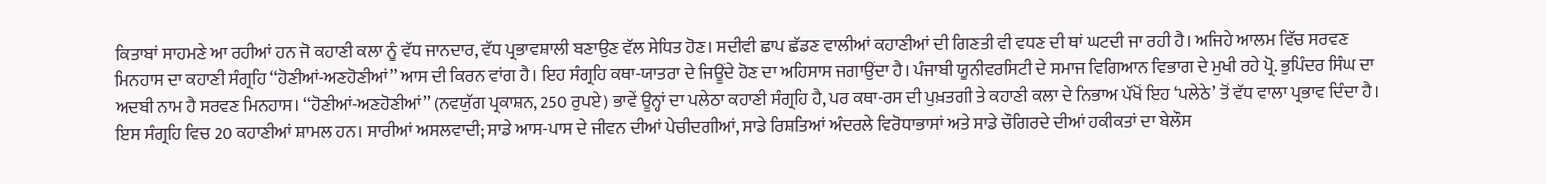ਕਿਤਾਬਾਂ ਸਾਹਮਣੇ ਆ ਰਹੀਆਂ ਹਨ ਜੋ ਕਹਾਣੀ ਕਲਾ ਨੂੰ ਵੱਧ ਜਾਨਦਾਰ, ਵੱਧ ਪ੍ਰਭਾਵਸ਼ਾਲੀ ਬਣਾਉਣ ਵੱਲ ਸੇਧਿਤ ਹੋਣ। ਸਦੀਵੀ ਛਾਪ ਛੱਡਣ ਵਾਲੀਆਂ ਕਹਾਣੀਆਂ ਦੀ ਗਿਣਤੀ ਵੀ ਵਧਣ ਦੀ ਥਾਂ ਘਟਦੀ ਜਾ ਰਹੀ ਹੈ। ਅਜਿਹੇ ਆਲਮ ਵਿੱਚ ਸਰਵਣ ਮਿਨਹਾਸ ਦਾ ਕਹਾਣੀ ਸੰਗ੍ਰਹਿ ‘‘ਹੋਣੀਆਂ-ਅਣਹੋਣੀਆਂ’’ ਆਸ ਦੀ ਕਿਰਨ ਵਾਂਗ ਹੈ। ਇਹ ਸੰਗ੍ਰਹਿ ਕਥਾ-ਯਾਤਰਾ ਦੇ ਜਿਊਂਦੇ ਹੋਣ ਦਾ ਅਹਿਸਾਸ ਜਗਾਉਂਦਾ ਹੈ। ਪੰਜਾਬੀ ਯੂਨੀਵਰਸਿਟੀ ਦੇ ਸਮਾਜ ਵਿਗਿਆਨ ਵਿਭਾਗ ਦੇ ਮੁਖੀ ਰਹੇ ਪ੍ਰੋ. ਭੁਪਿੰਦਰ ਸਿੰਘ ਦਾ ਅਦਬੀ ਨਾਮ ਹੈ ਸਰਵਣ ਮਿਨਹਾਸ। ‘‘ਹੋਣੀਆਂ-ਅਣਹੋਣੀਆਂ’’ (ਨਵਯੁੱਗ ਪ੍ਰਕਾਸ਼ਨ, 250 ਰੁਪਏ) ਭਾਵੇਂ ਊਨ੍ਹਾਂ ਦਾ ਪਲੇਠਾ ਕਹਾਣੀ ਸੰਗ੍ਰਹਿ ਹੈ, ਪਰ ਕਥਾ-ਰਸ ਦੀ ਪੁਖ਼ਤਗੀ ਤੇ ਕਹਾਣੀ ਕਲਾ ਦੇ ਨਿਭਾਅ ਪੱਖੋਂ ਇਹ ‘ਪਲੇਠੇ’ ਤੋਂ ਵੱਧ ਵਾਲਾ ਪ੍ਰਭਾਵ ਦਿੰਦਾ ਹੈ। ਇਸ ਸੰਗ੍ਰਹਿ ਵਿਚ 20 ਕਹਾਣੀਆਂ ਸ਼ਾਮਲ ਹਨ। ਸਾਰੀਆਂ ਅਸਲਵਾਦੀ; ਸਾਡੇ ਆਸ-ਪਾਸ ਦੇ ਜੀਵਨ ਦੀਆਂ ਪੇਚੀਦਗੀਆਂ, ਸਾਡੇ ਰਿਸ਼ਤਿਆਂ ਅੰਦਰਲੇ ਵਿਰੋਧਾਭਾਸਾਂ ਅਤੇ ਸਾਡੇ ਚੌਗਿਰਦੇ ਦੀਆਂ ਹਕੀਕਤਾਂ ਦਾ ਬੇਲੌਸ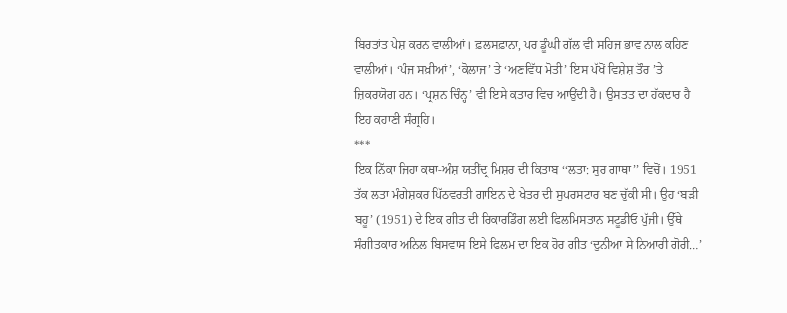ਬਿਰਤਾਂਤ ਪੇਸ਼ ਕਰਨ ਵਾਲੀਆਂ। ਫ਼ਲਸਫ਼ਾਨਾ, ਪਰ ਡੂੰਘੀ ਗੱਲ ਵੀ ਸਹਿਜ ਭਾਵ ਨਾਲ ਕਹਿਣ ਵਾਲੀਆਂ। ‘ਪੰਜ ਸਖ਼ੀਆਂ’, ‘ਕੋਲਾਜ’ ਤੇ ‘ਅਣਵਿੱਧ ਮੋਤੀ’ ਇਸ ਪੱਖੋਂ ਵਿਸ਼ੇਸ਼ ਤੌਰ ’ਤੇ ਜ਼ਿਕਰਯੋਗ ਹਨ। ‘ਪ੍ਰਸ਼ਨ ਚਿੰਨ੍ਹ’ ਵੀ ਇਸੇ ਕਤਾਰ ਵਿਚ ਆਉਂਦੀ ਹੈ। ਉਸਤਤ ਦਾ ਹੱਕਦਾਰ ਹੈ ਇਹ ਕਹਾਣੀ ਸੰਗ੍ਰਹਿ।
***
ਇਕ ਨਿੱਕਾ ਜਿਹਾ ਕਥਾ-ਅੰਸ਼ ਯਤੀਂਦ੍ਰ ਮਿਸ਼ਰ ਦੀ ਕਿਤਾਬ ‘‘ਲਤਾ: ਸੁਰ ਗਾਥਾ’’ ਵਿਚੋਂ। 1951 ਤੱਕ ਲਤਾ ਮੰਗੇਸ਼ਕਰ ਪਿੱਠਵਰਤੀ ਗਾਇਨ ਦੇ ਖੇਤਰ ਦੀ ਸੁਪਰਸਟਾਰ ਬਣ ਚੁੱਕੀ ਸੀ। ਉਹ ‘ਬੜੀ ਬਹੂ’ (1951) ਦੇ ਇਕ ਗੀਤ ਦੀ ਰਿਕਾਰਡਿੰਗ ਲਈ ਫਿਲਮਿਸਤਾਨ ਸਟੂਡੀਓ ਪੁੱਜੀ। ਉੱਥੇ ਸੰਗੀਤਕਾਰ ਅਨਿਲ ਬਿਸਵਾਸ ਇਸੇ ਫਿਲਮ ਦਾ ਇਕ ਹੋਰ ਗੀਤ ‘ਦੁਨੀਆ ਸੇ ਨਿਆਰੀ ਗੋਰੀ…’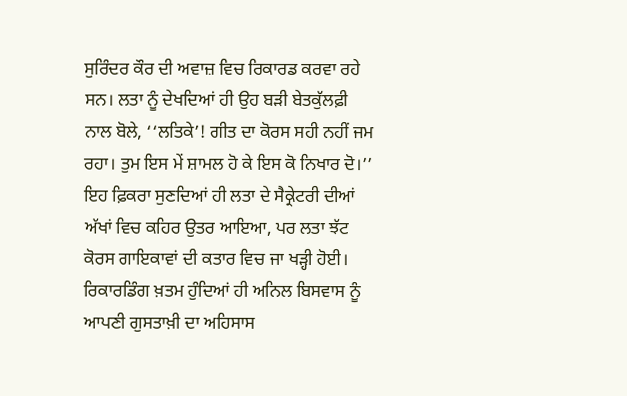ਸੁਰਿੰਦਰ ਕੌਰ ਦੀ ਅਵਾਜ਼ ਵਿਚ ਰਿਕਾਰਡ ਕਰਵਾ ਰਹੇ ਸਨ। ਲਤਾ ਨੂੰ ਦੇਖਦਿਆਂ ਹੀ ਉਹ ਬੜੀ ਬੇਤਕੁੱਲਫ਼ੀ ਨਾਲ ਬੋਲੇ, ‘‘ਲਤਿਕੇ’! ਗੀਤ ਦਾ ਕੋਰਸ ਸਹੀ ਨਹੀਂ ਜਮ ਰਹਾ। ਤੁਮ ਇਸ ਮੇਂ ਸ਼ਾਮਲ ਹੋ ਕੇ ਇਸ ਕੋ ਨਿਖਾਰ ਦੋ।’’ ਇਹ ਫ਼ਿਕਰਾ ਸੁਣਦਿਆਂ ਹੀ ਲਤਾ ਦੇ ਸੈਕ੍ਰੇਟਰੀ ਦੀਆਂ ਅੱਖਾਂ ਵਿਚ ਕਹਿਰ ਉਤਰ ਆਇਆ, ਪਰ ਲਤਾ ਝੱਟ ਕੋਰਸ ਗਾਇਕਾਵਾਂ ਦੀ ਕਤਾਰ ਵਿਚ ਜਾ ਖੜ੍ਹੀ ਹੋਈ। ਰਿਕਾਰਡਿੰਗ ਖ਼ਤਮ ਹੁੰਦਿਆਂ ਹੀ ਅਨਿਲ ਬਿਸਵਾਸ ਨੂੰ ਆਪਣੀ ਗੁਸਤਾਖ਼ੀ ਦਾ ਅਹਿਸਾਸ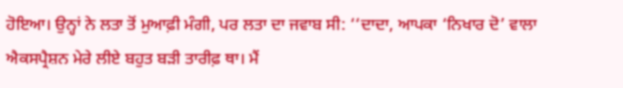ਹੋਇਆ। ਉਨ੍ਹਾਂ ਨੇ ਲਤਾ ਤੋਂ ਮੁਆਫ਼ੀ ਮੰਗੀ, ਪਰ ਲਤਾ ਦਾ ਜਵਾਬ ਸੀ: ‘‘ਦਾਦਾ, ਆਪਕਾ ‘ਨਿਖਾਰ ਦੋ’ ਵਾਲਾ ਐਕਸਪ੍ਰੈਸ਼ਨ ਮੇਰੇ ਲੀਏ ਬਹੁਤ ਬੜੀ ਤਾਰੀਫ਼ ਥਾ। ਮੈਂ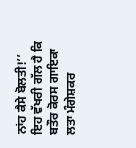ਨਾਂਹ ਕੈਸੇ ਬੋਲਤੀ!’’
ਇਹ ਵੱਖਰੀ ਗੱਲ ਹੈ ਕਿ ਬਤੌਰ ਕੋਰਸ ਗਾਇਕਾ ਲਤਾ ਮੰਗੇਸ਼ਕਰ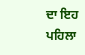ਦਾ ਇਹ ਪਹਿਲਾ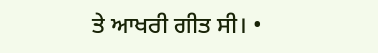ਤੇ ਆਖਰੀ ਗੀਤ ਸੀ। •